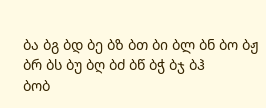ბა ბგ ბდ ბე ბზ ბთ ბი ბლ ბნ ბო ბჟ ბრ ბს ბუ ბღ ბძ ბწ ბჭ ბჯ ბჰ
ბობ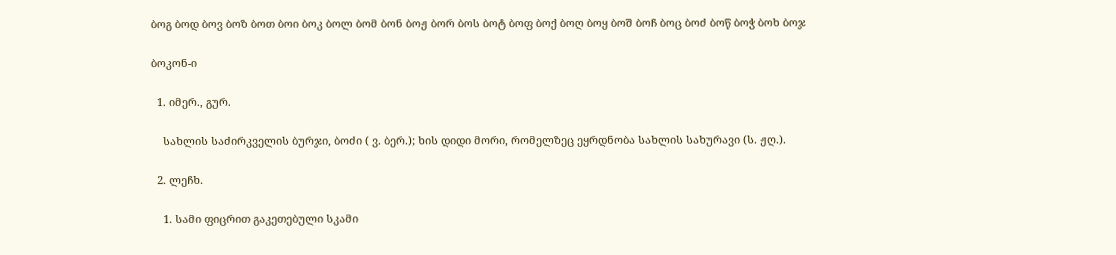ბოგ ბოდ ბოვ ბოზ ბოთ ბოი ბოკ ბოლ ბომ ბონ ბოჟ ბორ ბოს ბოტ ბოფ ბოქ ბოღ ბოყ ბოშ ბოჩ ბოც ბოძ ბოწ ბოჭ ბოხ ბოჯ

ბოკონ-ი

  1. იმერ., გურ.

    სახლის საძირკველის ბურჯი, ბოძი ( ვ. ბერ.); ხის დიდი მორი, რომელზეც ეყრდნობა სახლის სახურავი (ს. ჟღ.).

  2. ლეჩხ.

    1. სამი ფიცრით გაკეთებული სკამი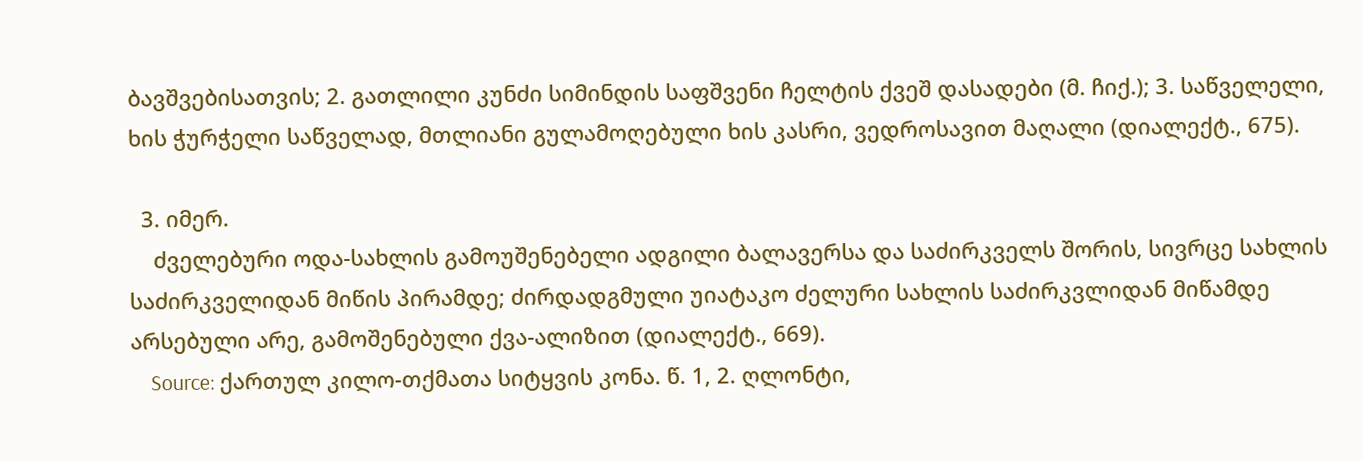ბავშვებისათვის; 2. გათლილი კუნძი სიმინდის საფშვენი ჩელტის ქვეშ დასადები (მ. ჩიქ.); 3. საწველელი, ხის ჭურჭელი საწველად, მთლიანი გულამოღებული ხის კასრი, ვედროსავით მაღალი (დიალექტ., 675).

  3. იმერ.
    ძველებური ოდა-სახლის გამოუშენებელი ადგილი ბალავერსა და საძირკველს შორის, სივრცე სახლის საძირკველიდან მიწის პირამდე; ძირდადგმული უიატაკო ძელური სახლის საძირკვლიდან მიწამდე არსებული არე, გამოშენებული ქვა-ალიზით (დიალექტ., 669).
    Source: ქართულ კილო-თქმათა სიტყვის კონა. წ. 1, 2. ღლონტი,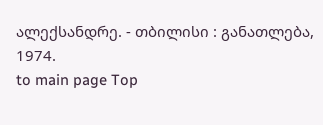ალექსანდრე. - თბილისი : განათლება, 1974.
to main page Top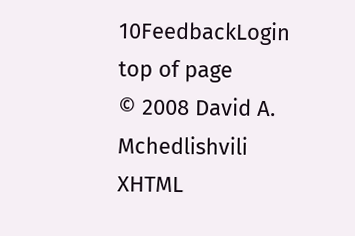10FeedbackLogin top of page
© 2008 David A. Mchedlishvili XHTML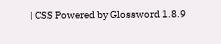| CSS Powered by Glossword 1.8.9